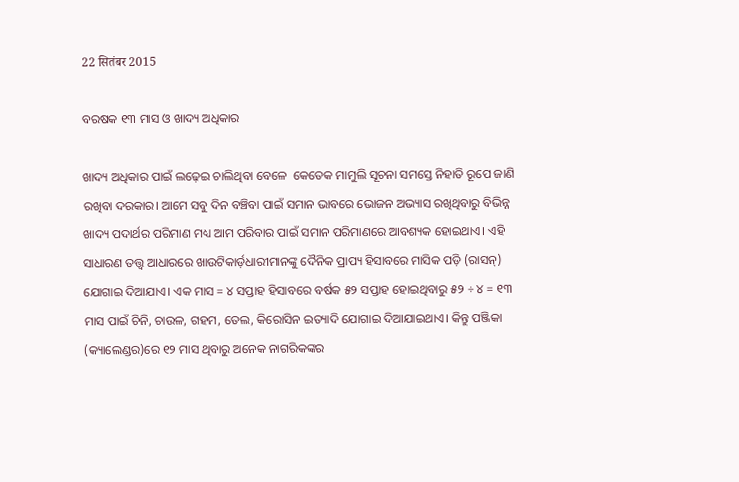22 सितंबर 2015

ବରଷକ ୧୩ ମାସ ଓ ଖାଦ୍ୟ ଅଧିକାର

ଖାଦ୍ୟ ଅଧିକାର ପାଇଁ ଲଢ଼େଇ ଚାଲିଥିବା ବେଳେ  କେତେକ ମାମୁଲି ସୂଚନା ସମସ୍ତେ ନିହାତି ରୂପେ ଜାଣି ରଖିବା ଦରକାର। ଆମେ ସବୁ ଦିନ ବଞ୍ଚିବା ପାଇଁ ସମାନ ଭାବରେ ଭୋଜନ ଅଭ୍ୟାସ ରଖିଥିବାରୁ ବିଭିନ୍ନ ଖାଦ୍ୟ ପଦାର୍ଥର ପରିମାଣ ମଧ୍ୟ ଆମ ପରିବାର ପାଇଁ ସମାନ ପରିମାଣରେ ଆବଶ୍ୟକ ହୋଇଥାଏ। ଏହି ସାଧାରଣ ତତ୍ତ୍ଵ ଆଧାରରେ ଖାଉଟିକାର୍ଡ଼ଧାରୀମାନଙ୍କୁ ଦୈନିକ ପ୍ରାପ୍ୟ ହିସାବରେ ମାସିକ ପଡ଼ି (ରାସନ୍‌) ଯୋଗାଇ ଦିଆଯାଏ। ଏକ ମାସ = ୪ ସପ୍ତାହ ହିସାବରେ ବର୍ଷକ ୫୨ ସପ୍ତାହ ହୋଇଥିବାରୁ ୫୨ ÷ ୪ = ୧୩ ମାସ ପାଇଁ ଚିନି, ଚାଉଳ, ଗହମ, ତେଲ, କିରୋସିନ ଇତ୍ୟାଦି ଯୋଗାଇ ଦିଆଯାଇଥାଏ। କିନ୍ତୁ ପଞ୍ଜିକା (କ୍ୟାଲେଣ୍ଡର)ରେ ୧୨ ମାସ ଥିବାରୁ ଅନେକ ନାଗରିକଙ୍କର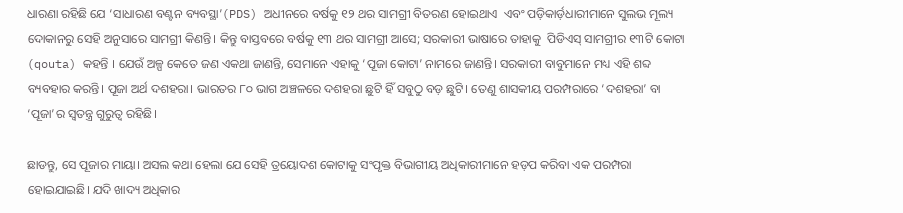ଧାରଣା ରହିଛି ଯେ ‘ସାଧାରଣ ବଣ୍ଟନ ବ୍ୟବସ୍ଥା’(PDS) ଅଧୀନରେ ବର୍ଷକୁ ୧୨ ଥର ସାମଗ୍ରୀ ବିତରଣ ହୋଇଥାଏ  ଏବଂ ପଡ଼ିକାର୍ଡ଼ଧାରୀମାନେ ସୁଲଭ ମୂଲ୍ୟ ଦୋକାନରୁ ସେହି ଅନୁସାରେ ସାମଗ୍ରୀ କିଣନ୍ତି। କିନ୍ତୁ ବାସ୍ତବରେ ବର୍ଷକୁ ୧୩ ଥର ସାମଗ୍ରୀ ଆସେ; ସରକାରୀ ଭାଷାରେ ତାହାକୁ  ପିଡିଏସ୍‌ ସାମଗ୍ରୀର ୧୩ଟି କୋଟା (qouta) କହନ୍ତି । ଯେଉଁ ଅଳ୍ପ କେତେ ଜଣ ଏକଥା ଜାଣନ୍ତି, ସେମାନେ ଏହାକୁ ‘ପୂଜା କୋଟା’ ନାମରେ ଜାଣନ୍ତି। ସରକାରୀ ବାବୁମାନେ ମଧ୍ୟ ଏହି ଶବ୍ଦ ବ୍ୟବହାର କରନ୍ତି। ପୂଜା ଅର୍ଥ ଦଶହରା। ଭାରତର ୮୦ ଭାଗ ଅଞ୍ଚଳରେ ଦଶହରା ଛୁଟି ହିଁ ସବୁଠୁ ବଡ଼ ଛୁଟି। ତେଣୁ ଶାସକୀୟ ପରମ୍ପରାରେ ‘ଦଶହରା’ ବା ‘ପୂଜା’ର ସ୍ଵତନ୍ତ୍ର ଗୁରୁତ୍ଵ ରହିଛି।

ଛାଡନ୍ତୁ, ସେ ପୂଜାର ମାୟା। ଅସଲ କଥା ହେଲା ଯେ ସେହି ତ୍ରୟୋଦଶ କୋଟାକୁ ସଂପୃକ୍ତ ବିଭାଗୀୟ ଅଧିକାରୀମାନେ ହଡ଼ପ କରିବା ଏକ ପରମ୍ପରା ହୋଇଯାଇଛି। ଯଦି ଖାଦ୍ୟ ଅଧିକାର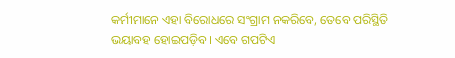କର୍ମୀମାନେ ଏହା ବିରୋଧରେ ସଂଗ୍ରାମ ନକରିବେ, ତେବେ ପରିସ୍ଥିତି ଭୟାବହ ହୋଇପଡ଼ିବ। ଏବେ ଗପଟିଏ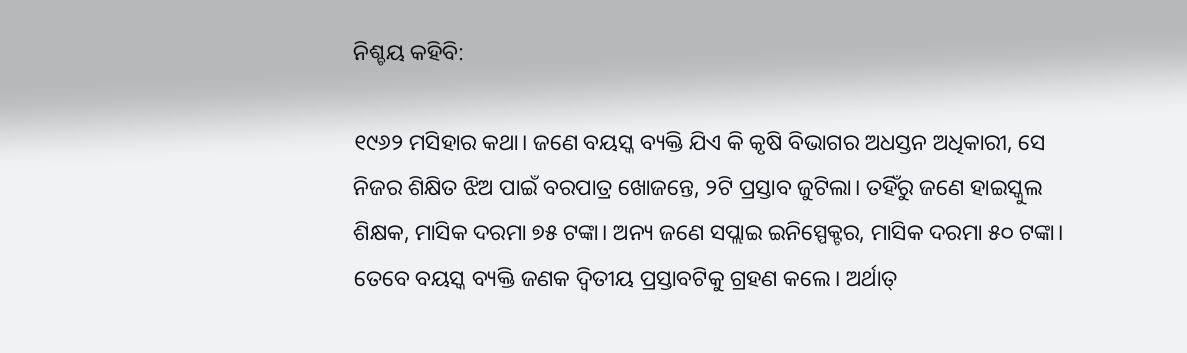ନିଶ୍ଚୟ କହିବି:

୧୯୬୨ ମସିହାର କଥା। ଜଣେ ବୟସ୍କ ବ୍ୟକ୍ତି ଯିଏ କି କୃଷି ବିଭାଗର ଅଧସ୍ତନ ଅଧିକାରୀ, ସେ ନିଜର ଶିକ୍ଷିତ ଝିଅ ପାଇଁ ବରପାତ୍ର ଖୋଜନ୍ତେ, ୨ଟି ପ୍ରସ୍ତାବ ଜୁଟିଲା। ତହିଁରୁ ଜଣେ ହାଇସ୍କୁଲ ଶିକ୍ଷକ, ମାସିକ ଦରମା ୭୫ ଟଙ୍କା। ଅନ୍ୟ ଜଣେ ସପ୍ଲାଇ ଇନିସ୍ପେକ୍ଟର, ମାସିକ ଦରମା ୫୦ ଟଙ୍କା।  ତେବେ ବୟସ୍କ ବ୍ୟକ୍ତି ଜଣକ ଦ୍ଵିତୀୟ ପ୍ରସ୍ତାବଟିକୁ ଗ୍ରହଣ କଲେ। ଅର୍ଥାତ୍‌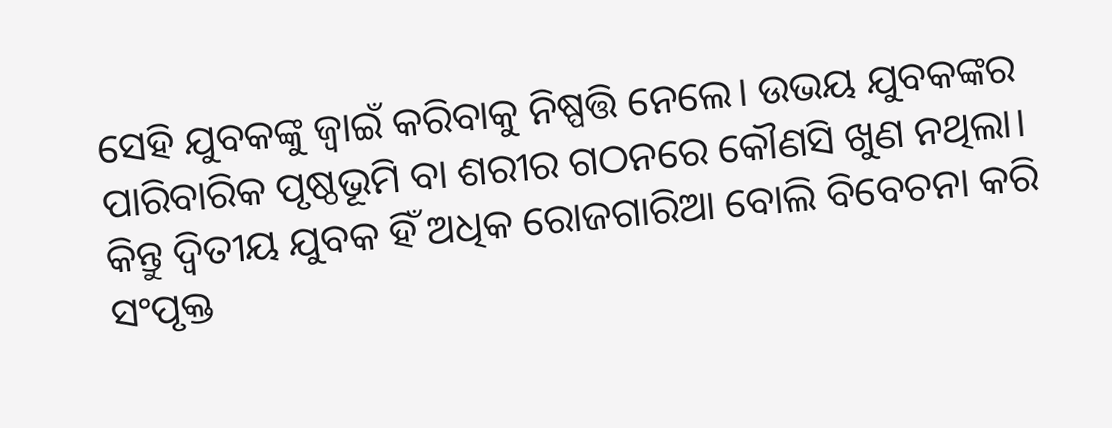ସେହି ଯୁବକଙ୍କୁ ଜ୍ବାଇଁ କରିବାକୁ ନିଷ୍ପତ୍ତି ନେଲେ। ଉଭୟ ଯୁବକଙ୍କର ପାରିବାରିକ ପୃଷ୍ଠଭୂମି ବା ଶରୀର ଗଠନରେ କୌଣସି ଖୁଣ ନଥିଲା। କିନ୍ତୁ ଦ୍ଵିତୀୟ ଯୁବକ ହିଁ ଅଧିକ ରୋଜଗାରିଆ ବୋଲି ବିବେଚନା କରି ସଂପୃକ୍ତ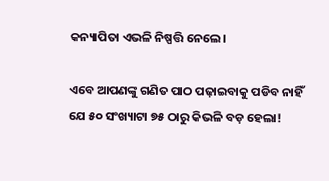କନ୍ୟାପିତା ଏଭଳି ନିଷ୍ପତ୍ତି ନେଲେ।

ଏବେ ଆପଣଙ୍କୁ ଗଣିତ ପାଠ ପଢ଼ାଇବାକୁ ପଡିବ ନାହିଁ ଯେ ୫୦ ସଂଖ୍ୟାଟା ୭୫ ଠାରୁ କିଭଳି ବଡ଼ ହେଲା!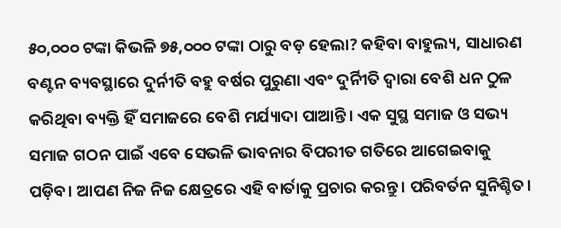୫୦,୦୦୦ ଟଙ୍କା କିଭଳି ୭୫,୦୦୦ ଟଙ୍କା ଠାରୁ ବଡ଼ ହେଲା? କହିବା ବାହୁଲ୍ୟ, ସାଧାରଣ ବଣ୍ଟନ ବ୍ୟବସ୍ଥାରେ ଦୁର୍ନୀତି ବହୁ ବର୍ଷର ପୁରୁଣା ଏବଂ ଦୁର୍ନିୀତି ଦ୍ଵାରା ବେଶି ଧନ ଠୁଳ କରିଥିବା ବ୍ୟକ୍ତି ହିଁ ସମାଜରେ ବେଶି ମର୍ଯ୍ୟାଦା ପାଆନ୍ତି। ଏକ ସୁସ୍ଥ ସମାଜ ଓ ସଭ୍ୟ ସମାଜ ଗଠନ ପାଇଁ ଏବେ ସେଭଳି ଭାବନାର ବିପରୀତ ଗତିରେ ଆଗେଇବାକୁ ପଡ଼ିବ। ଆପଣ ନିଜ ନିଜ କ୍ଷେତ୍ରରେ ଏହି ବାର୍ତାକୁ ପ୍ରଚାର କରନ୍ତୁ। ପରିବର୍ତନ ସୁନିଶ୍ଚିତ।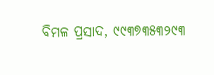ବିମଳ ପ୍ରସାଦ, ୯୯୩୭୩୫୩୨୯୩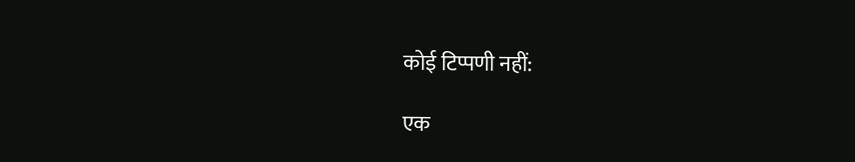कोई टिप्पणी नहीं:

एक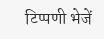टिप्पणी भेजें